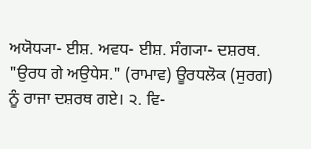ਅਯੋਧ੍ਯਾ- ਈਸ਼. ਅਵਧ- ਈਸ਼. ਸੰਗ੍ਯਾ- ਦਸ਼ਰਥ. "ਉਰਧ ਗੇ ਅਉਧੇਸ." (ਰਾਮਾਵ) ਊਰਧਲੋਕ (ਸੁਰਗ) ਨੂੰ ਰਾਜਾ ਦਸ਼ਰਥ ਗਏ। ੨. ਵਿ-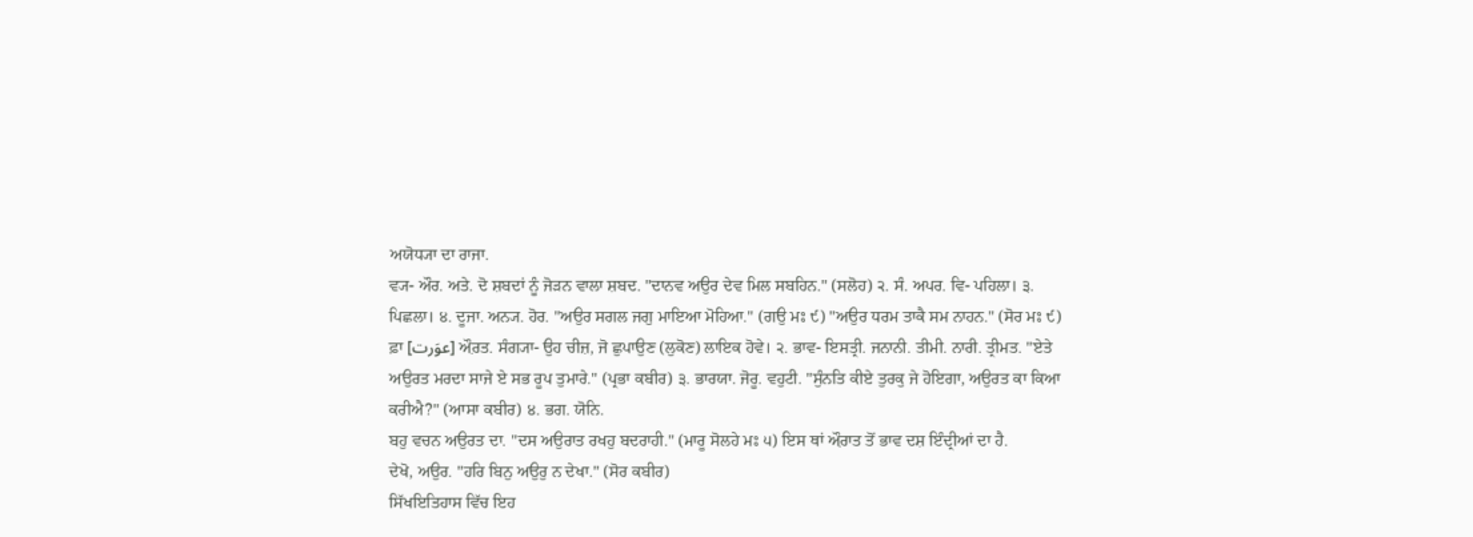ਅਯੋਧ੍ਯਾ ਦਾ ਰਾਜਾ.
ਵ੍ਯ- ਔਰ. ਅਤੇ. ਦੋ ਸ਼ਬਦਾਂ ਨੂੰ ਜੋੜਨ ਵਾਲਾ ਸ਼ਬਦ. "ਦਾਨਵ ਅਉਰ ਦੇਵ ਮਿਲ ਸਬਹਿਨ." (ਸਲੋਹ) ੨. ਸੰ. ਅਪਰ. ਵਿ- ਪਹਿਲਾ। ੩. ਪਿਛਲਾ। ੪. ਦੂਜਾ. ਅਨ੍ਯ. ਹੋਰ. "ਅਉਰ ਸਗਲ ਜਗੁ ਮਾਇਆ ਮੋਹਿਆ." (ਗਉ ਮਃ ੯) "ਅਉਰ ਧਰਮ ਤਾਕੈ ਸਮ ਨਾਹਨ." (ਸੋਰ ਮਃ ੯)
ਫ਼ਾ [عوَرت] ਔ਼ਰਤ. ਸੰਗ੍ਯਾ- ਉਹ ਚੀਜ਼, ਜੋ ਛੁਪਾਉਣ (ਲੁਕੋਣ) ਲਾਇਕ ਹੋਵੇ। ੨. ਭਾਵ- ਇਸਤ੍ਰੀ. ਜਨਾਨੀ. ਤੀਮੀ. ਨਾਰੀ. ਤ੍ਰੀਮਤ. "ਏਤੇ ਅਉਰਤ ਮਰਦਾ ਸਾਜੇ ਏ ਸਭ ਰੂਪ ਤੁਮਾਰੇ." (ਪ੍ਰਭਾ ਕਬੀਰ) ੩. ਭਾਰਯਾ. ਜੋਰੂ. ਵਹੁਟੀ. "ਸੁੰਨਤਿ ਕੀਏ ਤੁਰਕੁ ਜੇ ਹੋਇਗਾ, ਅਉਰਤ ਕਾ ਕਿਆ ਕਰੀਐ?" (ਆਸਾ ਕਬੀਰ) ੪. ਭਗ. ਯੋਨਿ.
ਬਹੁ ਵਚਨ ਅਉਰਤ ਦਾ. "ਦਸ ਅਉਰਾਤ ਰਖਹੁ ਬਦਰਾਹੀ." (ਮਾਰੂ ਸੋਲਹੇ ਮਃ ੫) ਇਸ ਥਾਂ ਔ਼ਰਾਤ ਤੋਂ ਭਾਵ ਦਸ਼ ਇੰਦ੍ਰੀਆਂ ਦਾ ਹੈ.
ਦੇਖੋ, ਅਉਰ. "ਹਰਿ ਬਿਨੁ ਅਉਰੁ ਨ ਦੇਖਾ." (ਸੋਰ ਕਬੀਰ)
ਸਿੱਖਇਤਿਹਾਸ ਵਿੱਚ ਇਹ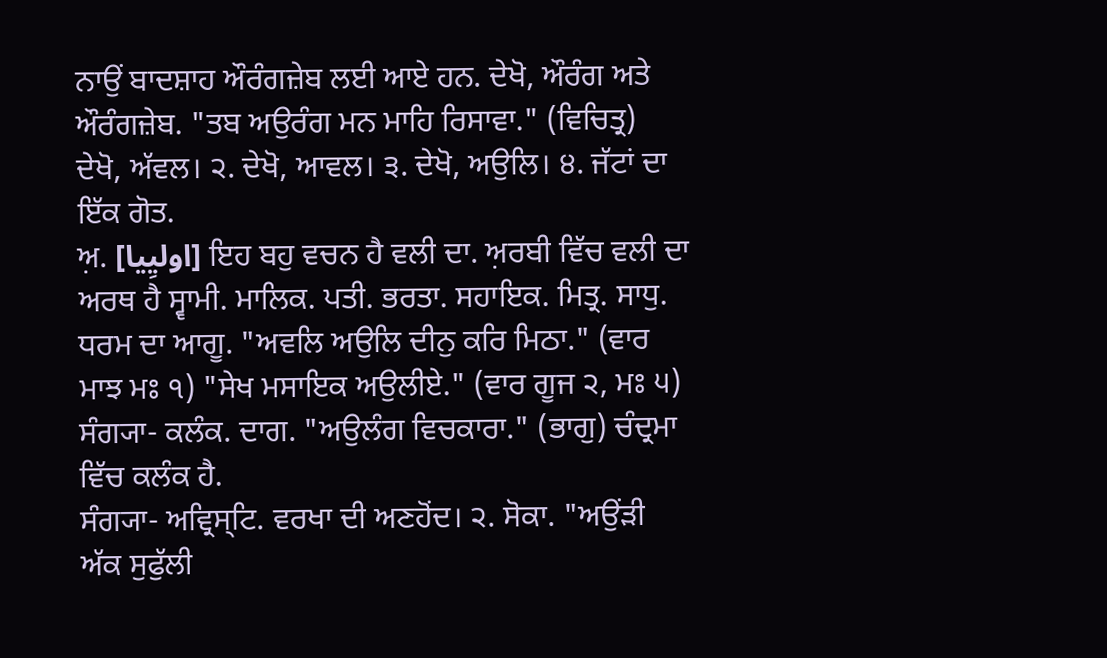ਨਾਉਂ ਬਾਦਸ਼ਾਹ ਔਰੰਗਜ਼ੇਬ ਲਈ ਆਏ ਹਨ. ਦੇਖੋ, ਔਰੰਗ ਅਤੇ ਔਰੰਗਜ਼ੇਬ. "ਤਬ ਅਉਰੰਗ ਮਨ ਮਾਹਿ ਰਿਸਾਵਾ." (ਵਿਚਿਤ੍ਰ)
ਦੇਖੋ, ਅੱਵਲ। ੨. ਦੇਖੋ, ਆਵਲ। ੩. ਦੇਖੋ, ਅਉਲਿ। ੪. ਜੱਟਾਂ ਦਾ ਇੱਕ ਗੋਤ.
ਅ਼. [اولیِیا] ਇਹ ਬਹੁ ਵਚਨ ਹੈ ਵਲੀ ਦਾ. ਅ਼ਰਬੀ ਵਿੱਚ ਵਲੀ ਦਾ ਅਰਥ ਹੈ ਸ੍ਵਾਮੀ. ਮਾਲਿਕ. ਪਤੀ. ਭਰਤਾ. ਸਹਾਇਕ. ਮਿਤ੍ਰ. ਸਾਧੁ. ਧਰਮ ਦਾ ਆਗੂ. "ਅਵਲਿ ਅਉਲਿ ਦੀਨੁ ਕਰਿ ਮਿਠਾ." (ਵਾਰ ਮਾਝ ਮਃ ੧) "ਸੇਖ ਮਸਾਇਕ ਅਉਲੀਏ." (ਵਾਰ ਗੂਜ ੨, ਮਃ ੫)
ਸੰਗ੍ਯਾ- ਕਲੰਕ. ਦਾਗ. "ਅਉਲੰਗ ਵਿਚਕਾਰਾ." (ਭਾਗੁ) ਚੰਦ੍ਰਮਾ ਵਿੱਚ ਕਲੰਕ ਹੈ.
ਸੰਗ੍ਯਾ- ਅਵ੍ਰਿਸ੍ਟਿ. ਵਰਖਾ ਦੀ ਅਣਹੋਂਦ। ੨. ਸੋਕਾ. "ਅਉਂੜੀ ਅੱਕ ਸੁਫੁੱਲੀ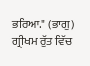ਭਰਿਆ." (ਭਾਗੁ) ਗ੍ਰੀਖਮ ਰੁੱਤ ਵਿੱਚ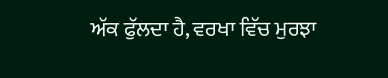ਅੱਕ ਫੁੱਲਦਾ ਹੈ, ਵਰਖਾ ਵਿੱਚ ਮੁਰਝਾ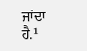ਜਾਂਦਾ ਹੈ.¹